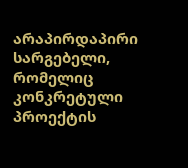არაპირდაპირი სარგებელი, რომელიც კონკრეტული პროექტის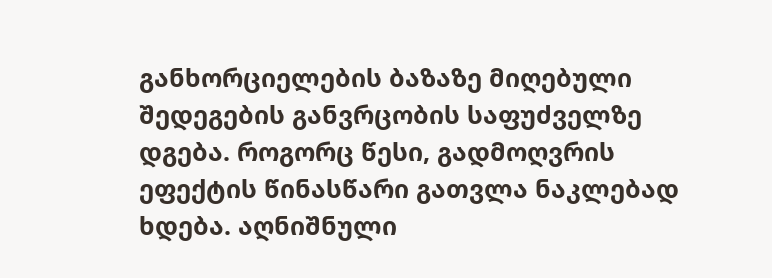განხორციელების ბაზაზე მიღებული შედეგების განვრცობის საფუძველზე დგება. როგორც წესი, გადმოღვრის ეფექტის წინასწარი გათვლა ნაკლებად ხდება. აღნიშნული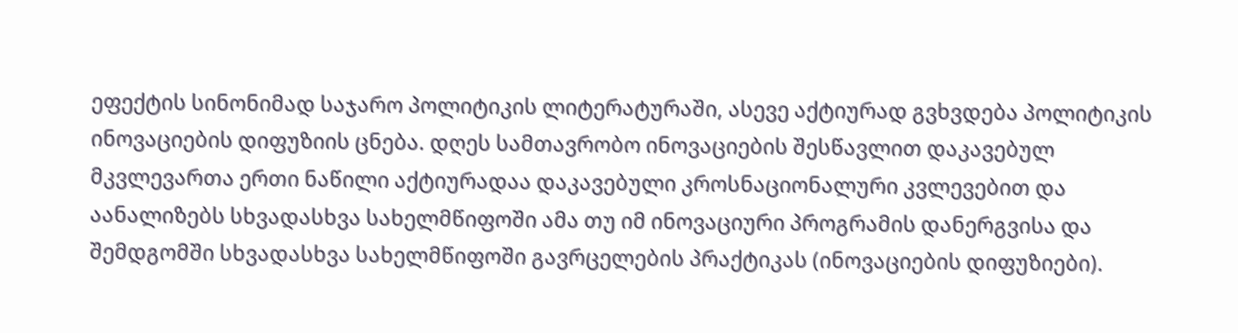ეფექტის სინონიმად საჯარო პოლიტიკის ლიტერატურაში, ასევე აქტიურად გვხვდება პოლიტიკის ინოვაციების დიფუზიის ცნება. დღეს სამთავრობო ინოვაციების შესწავლით დაკავებულ მკვლევართა ერთი ნაწილი აქტიურადაა დაკავებული კროსნაციონალური კვლევებით და აანალიზებს სხვადასხვა სახელმწიფოში ამა თუ იმ ინოვაციური პროგრამის დანერგვისა და შემდგომში სხვადასხვა სახელმწიფოში გავრცელების პრაქტიკას (ინოვაციების დიფუზიები).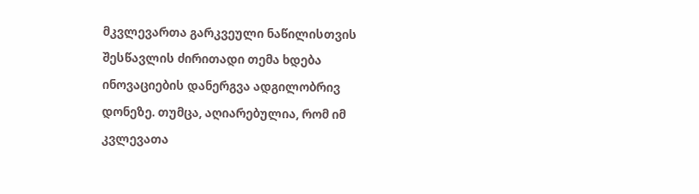მკვლევართა გარკვეული ნაწილისთვის შესწავლის ძირითადი თემა ხდება ინოვაციების დანერგვა ადგილობრივ დონეზე. თუმცა, აღიარებულია, რომ იმ კვლევათა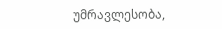უმრავლესობა,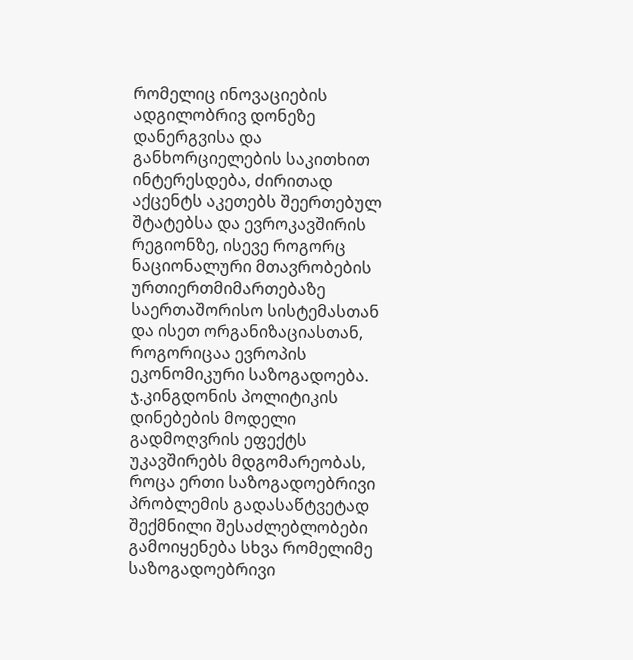რომელიც ინოვაციების ადგილობრივ დონეზე დანერგვისა და განხორციელების საკითხით ინტერესდება, ძირითად აქცენტს აკეთებს შეერთებულ შტატებსა და ევროკავშირის რეგიონზე, ისევე როგორც ნაციონალური მთავრობების ურთიერთმიმართებაზე საერთაშორისო სისტემასთან და ისეთ ორგანიზაციასთან, როგორიცაა ევროპის ეკონომიკური საზოგადოება. ჯ.კინგდონის პოლიტიკის დინებების მოდელი გადმოღვრის ეფექტს უკავშირებს მდგომარეობას, როცა ერთი საზოგადოებრივი პრობლემის გადასაწტვეტად შექმნილი შესაძლებლობები გამოიყენება სხვა რომელიმე საზოგადოებრივი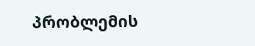პრობლემის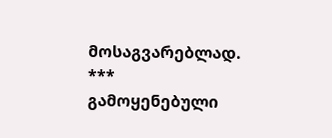მოსაგვარებლად.
***
გამოყენებული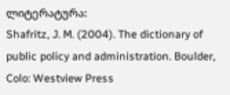ლიტერატურა:
Shafritz, J. M. (2004). The dictionary of public policy and administration. Boulder, Colo: Westview Press